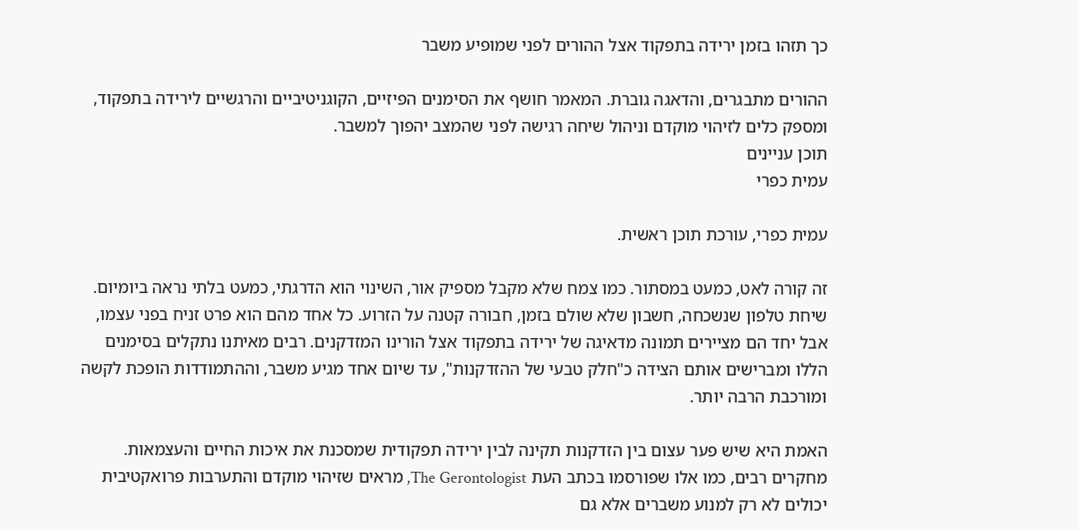כך תזהו בזמן ירידה בתפקוד אצל ההורים לפני שמופיע משבר

ההורים מתבגרים, והדאגה גוברת. המאמר חושף את הסימנים הפיזיים, הקוגניטיביים והרגשיים לירידה בתפקוד, ומספק כלים לזיהוי מוקדם וניהול שיחה רגישה לפני שהמצב יהפוך למשבר.
תוכן עניינים
עמית כפרי

עמית כפרי, עורכת תוכן ראשית.

זה קורה לאט, כמעט במסתור. כמו צמח שלא מקבל מספיק אור, השינוי הוא הדרגתי, כמעט בלתי נראה ביומיום. שיחת טלפון שנשכחה, חשבון שלא שולם בזמן, חבורה קטנה על הזרוע. כל אחד מהם הוא פרט זניח בפני עצמו, אבל יחד הם מציירים תמונה מדאיגה של ירידה בתפקוד אצל הורינו המזדקנים. רבים מאיתנו נתקלים בסימנים הללו ומברישים אותם הצידה כ"חלק טבעי של ההזדקנות", עד שיום אחד מגיע משבר, וההתמודדות הופכת לקשה ומורכבת הרבה יותר.

האמת היא שיש פער עצום בין הזדקנות תקינה לבין ירידה תפקודית שמסכנת את איכות החיים והעצמאות. מחקרים רבים, כמו אלו שפורסמו בכתב העת The Gerontologist, מראים שזיהוי מוקדם והתערבות פרואקטיבית יכולים לא רק למנוע משברים אלא גם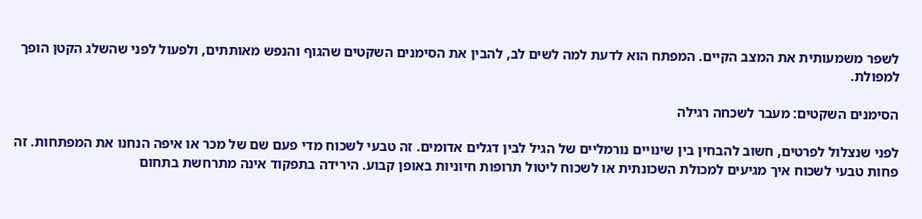לשפר משמעותית את המצב הקיים. המפתח הוא לדעת למה לשים לב, להבין את הסימנים השקטים שהגוף והנפש מאותתים, ולפעול לפני שהשלג הקטן הופך למפולת.

הסימנים השקטים: מעבר לשכחה רגילה

לפני שנצלול לפרטים, חשוב להבחין בין שינויים נורמליים של הגיל לבין דגלים אדומים. זה טבעי לשכוח מדי פעם שם של מכר או איפה הנחנו את המפתחות. זה פחות טבעי לשכוח איך מגיעים למכולת השכונתית או לשכוח ליטול תרופות חיוניות באופן קבוע. הירידה בתפקוד אינה מתרחשת בתחום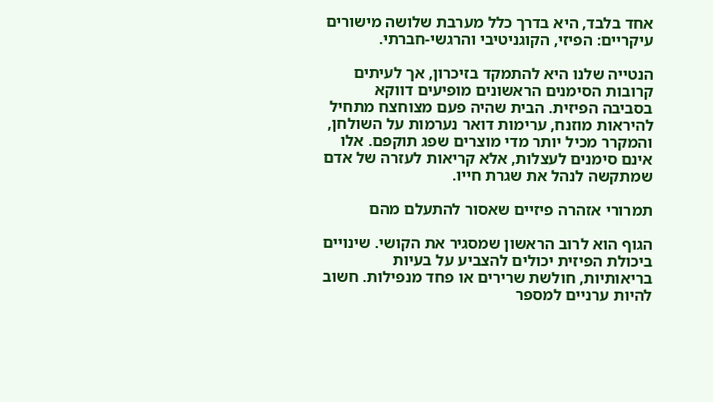אחד בלבד, היא בדרך כלל מערבת שלושה מישורים עיקריים: הפיזי, הקוגניטיבי והרגשי-חברתי.

הנטייה שלנו היא להתמקד בזיכרון, אך לעיתים קרובות הסימנים הראשונים מופיעים דווקא בסביבה הפיזית. הבית שהיה פעם מצוחצח מתחיל להיראות מוזנח, ערימות דואר נערמות על השולחן, והמקרר מכיל יותר מדי מוצרים שפג תוקפם. אלו אינם סימנים לעצלות, אלא קריאות לעזרה של אדם שמתקשה לנהל את שגרת חייו.

תמרורי אזהרה פיזיים שאסור להתעלם מהם

הגוף הוא לרוב הראשון שמסגיר את הקושי. שינויים ביכולת הפיזית יכולים להצביע על בעיות בריאותיות, חולשת שרירים או פחד מנפילות. חשוב להיות ערניים למספר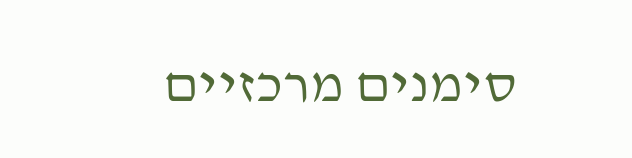סימנים מרכזיים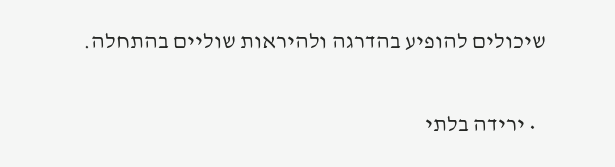שיכולים להופיע בהדרגה ולהיראות שוליים בהתחלה.

  • ירידה בלתי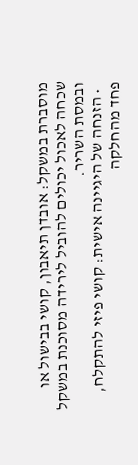מוסברת במשקל: אובדן תיאבון, קושי בבישול או שכחה לאכול יכולים להוביל לירידה מסוכנת במשקל ובמסת השריר.
  • הזנחה של היגיינה אישית: קושי פיזי להתקלח, פחד מהחלקה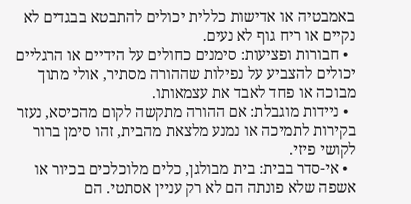באמבטיה או אדישות כללית יכולים להתבטא בבגדים לא נקיים או ריח גוף לא נעים.
  • חבורות ופציעות: סימנים כחולים על הידיים או הרגליים יכולים להצביע על נפילות שההורה מסתיר, אולי מתוך מבוכה או פחד לאבד את עצמאותו.
  • ניידות מוגבלת: אם ההורה מתקשה לקום מהכיסא, נעזר בקירות לתמיכה או נמנע מלצאת מהבית, זהו סימן ברור לקושי פיזי.
  • אי-סדר בבית: בית מבולגן, כלים מלוכלכים בכיור או אשפה שלא פונתה הם לא רק עניין אסתטי. הם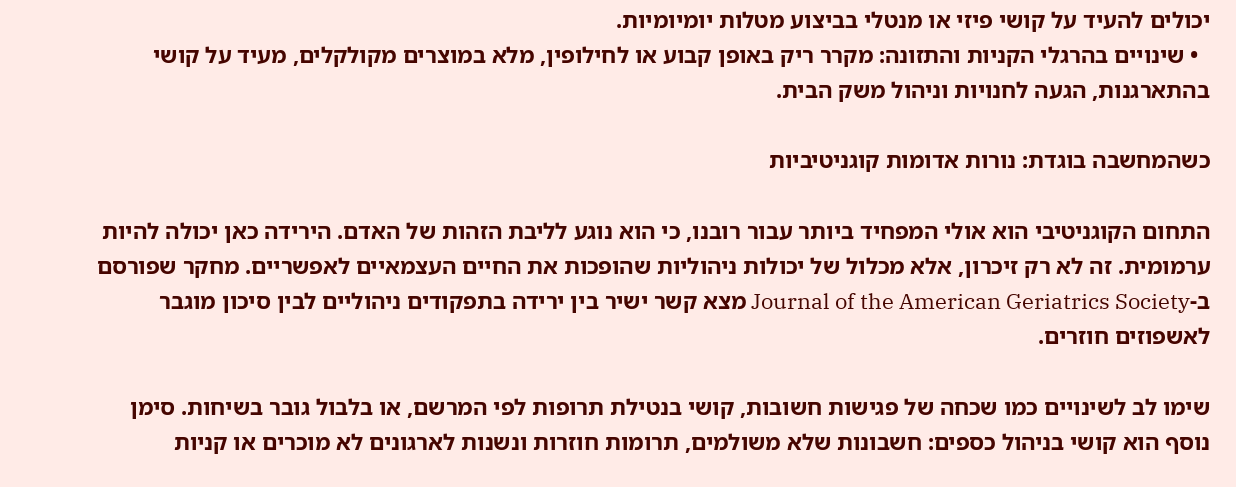יכולים להעיד על קושי פיזי או מנטלי בביצוע מטלות יומיומיות.
  • שינויים בהרגלי הקניות והתזונה: מקרר ריק באופן קבוע או לחילופין, מלא במוצרים מקולקלים, מעיד על קושי בהתארגנות, הגעה לחנויות וניהול משק הבית.

כשהמחשבה בוגדת: נורות אדומות קוגניטיביות

התחום הקוגניטיבי הוא אולי המפחיד ביותר עבור רובנו, כי הוא נוגע לליבת הזהות של האדם. הירידה כאן יכולה להיות ערמומית. זה לא רק זיכרון, אלא מכלול של יכולות ניהוליות שהופכות את החיים העצמאיים לאפשריים. מחקר שפורסם ב-Journal of the American Geriatrics Society מצא קשר ישיר בין ירידה בתפקודים ניהוליים לבין סיכון מוגבר לאשפוזים חוזרים.

שימו לב לשינויים כמו שכחה של פגישות חשובות, קושי בנטילת תרופות לפי המרשם, או בלבול גובר בשיחות. סימן נוסף הוא קושי בניהול כספים: חשבונות שלא משולמים, תרומות חוזרות ונשנות לארגונים לא מוכרים או קניות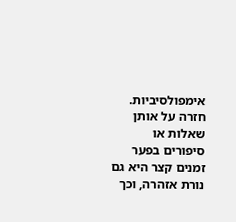אימפולסיביות. חזרה על אותן שאלות או סיפורים בפער זמנים קצר היא גם נורת אזהרה, וכך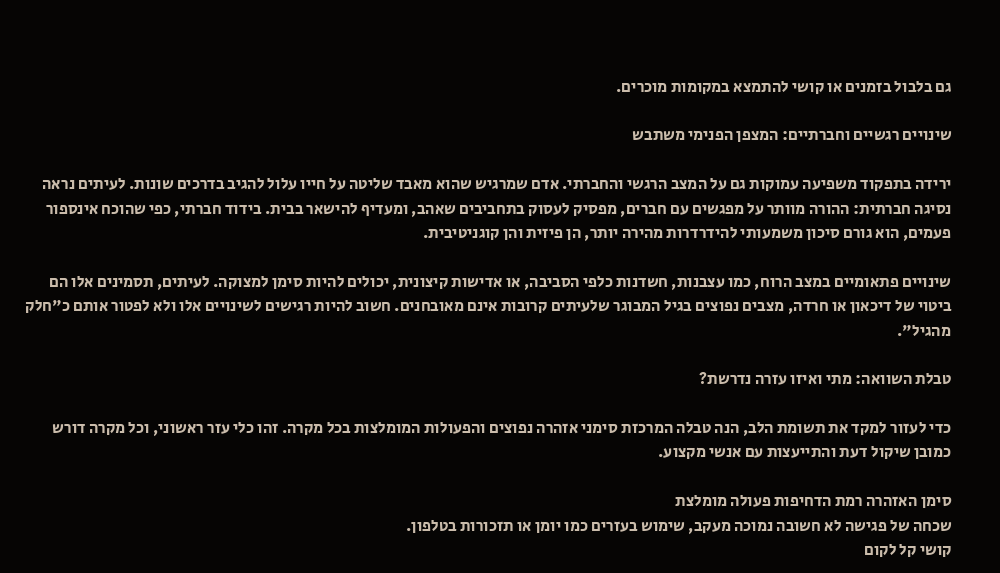גם בלבול בזמנים או קושי להתמצא במקומות מוכרים.

שינויים רגשיים וחברתיים: המצפן הפנימי משתבש

ירידה בתפקוד משפיעה עמוקות גם על המצב הרגשי והחברתי. אדם שמרגיש שהוא מאבד שליטה על חייו עלול להגיב בדרכים שונות. לעיתים נראה נסיגה חברתית: ההורה מוותר על מפגשים עם חברים, מפסיק לעסוק בתחביבים שאהב, ומעדיף להישאר בבית. בידוד חברתי, כפי שהוכח אינספור פעמים, הוא גורם סיכון משמעותי להידרדרות מהירה יותר, הן פיזית והן קוגניטיבית.

שינויים פתאומיים במצב הרוח, כמו עצבנות, חשדנות כלפי הסביבה, או אדישות קיצונית, יכולים להיות סימן למצוקה. לעיתים, תסמינים אלו הם ביטוי של דיכאון או חרדה, מצבים נפוצים בגיל המבוגר שלעיתים קרובות אינם מאובחנים. חשוב להיות רגישים לשינויים אלו ולא לפטור אותם כ"חלק מהגיל".

טבלת השוואה: מתי ואיזו עזרה נדרשת?

כדי לעזור למקד את תשומת הלב, הנה טבלה המרכזת סימני אזהרה נפוצים והפעולות המומלצות בכל מקרה. זהו כלי עזר ראשוני, וכל מקרה דורש כמובן שיקול דעת והתייעצות עם אנשי מקצוע.

סימן האזהרה רמת הדחיפות פעולה מומלצת
שכחה של פגישה לא חשובה נמוכה מעקב, שימוש בעזרים כמו יומן או תזכורות בטלפון.
קושי קל לקום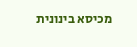מכיסא בינונית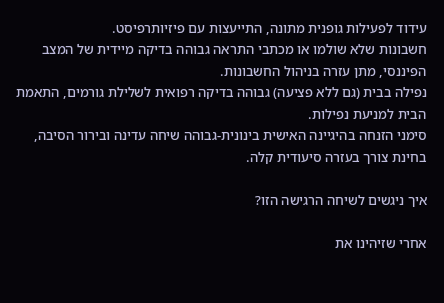עידוד לפעילות גופנית מתונה, התייעצות עם פיזיותרפיסט.
חשבונות שלא שולמו או מכתבי התראה גבוהה בדיקה מיידית של המצב הפיננסי, מתן עזרה בניהול החשבונות.
נפילה בבית (גם ללא פציעה) גבוהה בדיקה רפואית לשלילת גורמים, התאמת הבית למניעת נפילות.
סימני הזנחה בהיגיינה האישית בינונית-גבוהה שיחה עדינה ובירור הסיבה, בחינת צורך בעזרה סיעודית קלה.

איך ניגשים לשיחה הרגישה הזו?

אחרי שזיהינו את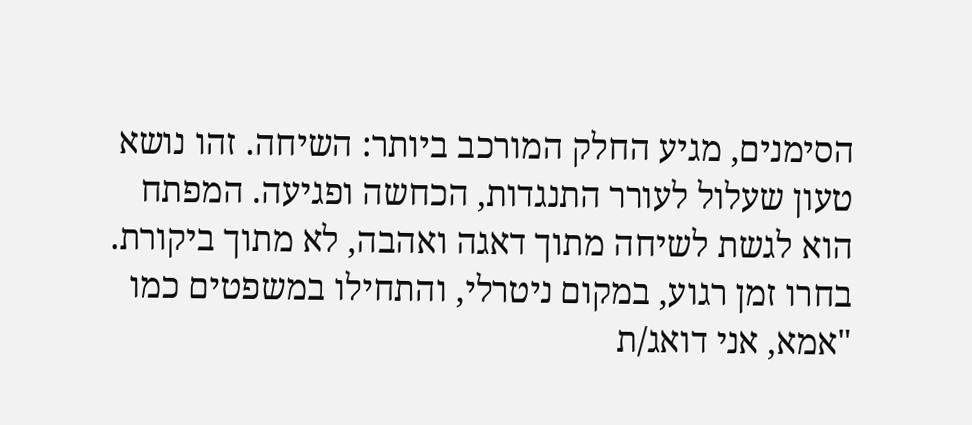הסימנים, מגיע החלק המורכב ביותר: השיחה. זהו נושא טעון שעלול לעורר התנגדות, הכחשה ופגיעה. המפתח הוא לגשת לשיחה מתוך דאגה ואהבה, לא מתוך ביקורת. בחרו זמן רגוע, במקום ניטרלי, והתחילו במשפטים כמו "אמא, אני דואג/ת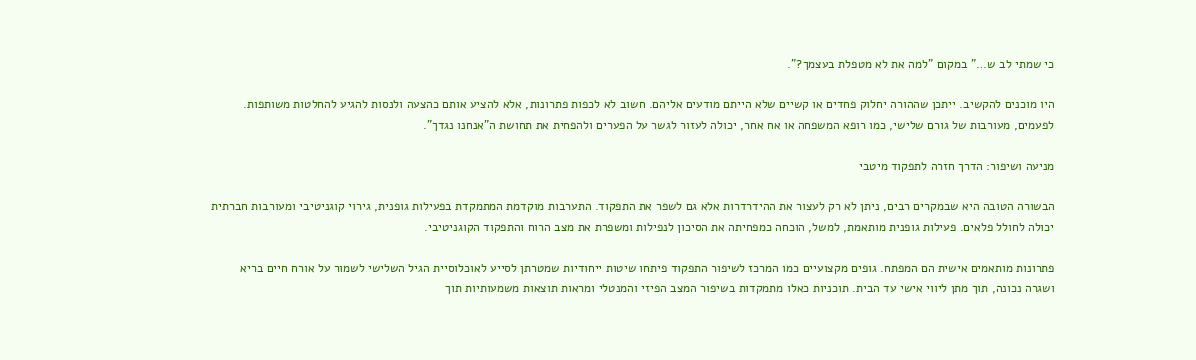כי שמתי לב ש…" במקום "למה את לא מטפלת בעצמך?".

היו מוכנים להקשיב. ייתכן שההורה יחלוק פחדים או קשיים שלא הייתם מודעים אליהם. חשוב לא לכפות פתרונות, אלא להציע אותם כהצעה ולנסות להגיע להחלטות משותפות. לפעמים, מעורבות של גורם שלישי, כמו רופא המשפחה או אח אחר, יכולה לעזור לגשר על הפערים ולהפחית את תחושת ה"אנחנו נגדך".

מניעה ושיפור: הדרך חזרה לתפקוד מיטבי

הבשורה הטובה היא שבמקרים רבים, ניתן לא רק לעצור את ההידרדרות אלא גם לשפר את התפקוד. התערבות מוקדמת המתמקדת בפעילות גופנית, גירוי קוגניטיבי ומעורבות חברתית יכולה לחולל פלאים. פעילות גופנית מותאמת, למשל, הוכחה כמפחיתה את הסיכון לנפילות ומשפרת את מצב הרוח והתפקוד הקוגניטיבי.

פתרונות מותאמים אישית הם המפתח. גופים מקצועיים כמו המרכז לשיפור התפקוד פיתחו שיטות ייחודיות שמטרתן לסייע לאוכלוסיית הגיל השלישי לשמור על אורח חיים בריא ושגרה נכונה, תוך מתן ליווי אישי עד הבית. תוכניות כאלו מתמקדות בשיפור המצב הפיזי והמנטלי ומראות תוצאות משמעותיות תוך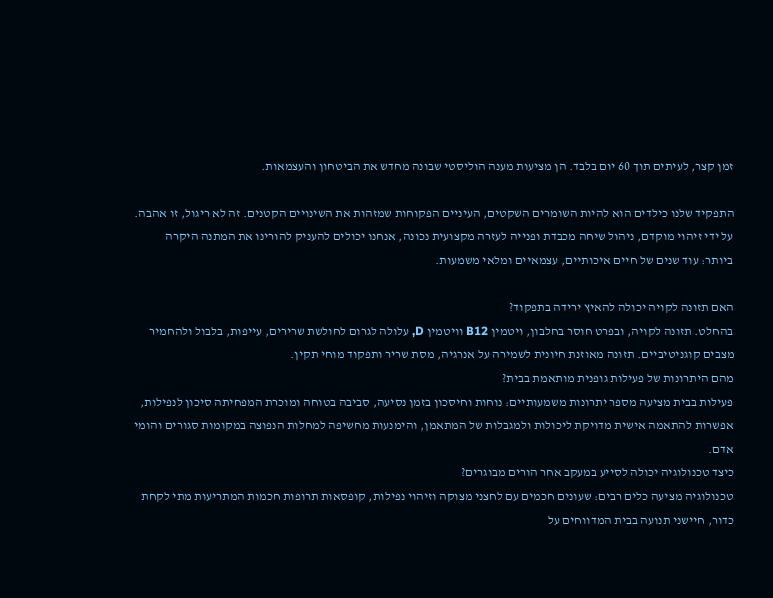זמן קצר, לעיתים תוך 60 יום בלבד. הן מציעות מענה הוליסטי שבונה מחדש את הביטחון והעצמאות.

התפקיד שלנו כילדים הוא להיות השומרים השקטים, העיניים הפקוחות שמזהות את השינויים הקטנים. זה לא ריגול, זו אהבה. על ידי זיהוי מוקדם, ניהול שיחה מכבדת ופנייה לעזרה מקצועית נכונה, אנחנו יכולים להעניק להורינו את המתנה היקרה ביותר: עוד שנים של חיים איכותיים, עצמאיים ומלאי משמעות.

האם תזונה לקויה יכולה להאיץ ירידה בתפקוד?
בהחלט. תזונה לקויה, ובפרט חוסר בחלבון, ויטמין B12 וויטמין D, עלולה לגרום לחולשת שרירים, עייפות, בלבול ולהחמיר מצבים קוגניטיביים. תזונה מאוזנת חיונית לשמירה על אנרגיה, מסת שריר ותפקוד מוחי תקין.
מהם היתרונות של פעילות גופנית מותאמת בבית?
פעילות בבית מציעה מספר יתרונות משמעותיים: נוחות וחיסכון בזמן נסיעה, סביבה בטוחה ומוכרת המפחיתה סיכון לנפילות, אפשרות להתאמה אישית מדויקת ליכולות ולמגבלות של המתאמן, והימנעות מחשיפה למחלות הנפוצה במקומות סגורים והומי אדם.
כיצד טכנולוגיה יכולה לסייע במעקב אחר הורים מבוגרים?
טכנולוגיה מציעה כלים רבים: שעונים חכמים עם לחצני מצוקה וזיהוי נפילות, קופסאות תרופות חכמות המתריעות מתי לקחת כדור, חיישני תנועה בבית המדווחים על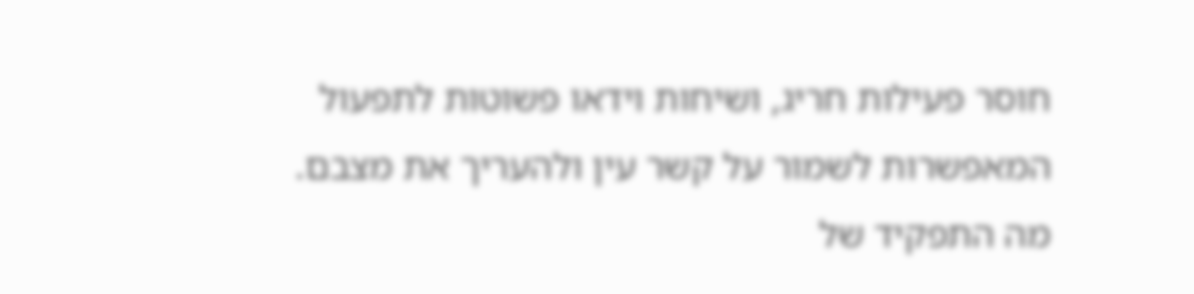חוסר פעילות חריג, ושיחות וידאו פשוטות לתפעול המאפשרות לשמור על קשר עין ולהעריך את מצבם.
מה התפקיד של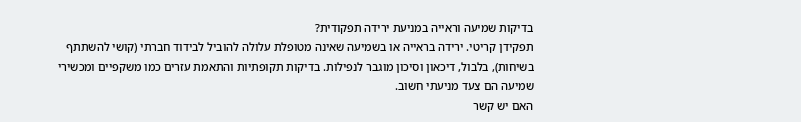בדיקות שמיעה וראייה במניעת ירידה תפקודית?
תפקידן קריטי. ירידה בראייה או בשמיעה שאינה מטופלת עלולה להוביל לבידוד חברתי (קושי להשתתף בשיחות), בלבול, דיכאון וסיכון מוגבר לנפילות. בדיקות תקופתיות והתאמת עזרים כמו משקפיים ומכשירי שמיעה הם צעד מניעתי חשוב.
האם יש קשר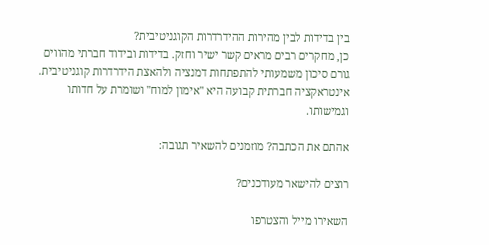בין בדידות לבין מהירות ההידרדרות הקוגניטיבית?
כן, מחקרים רבים מראים קשר ישיר וחזק. בדידות ובידוד חברתי מהווים גורם סיכון משמעותי להתפתחות דמנציה ולהאצת הידרדרות קוגניטיבית. אינטראקציה חברתית קבועה היא "אימון למוח" ושומרת על חדותו וגמישותו.

אהתם את הכתבה? מוזמנים להשאיר תגובה:

רוצים להישאר מעודכנים?

השאירו מייל והצטרפו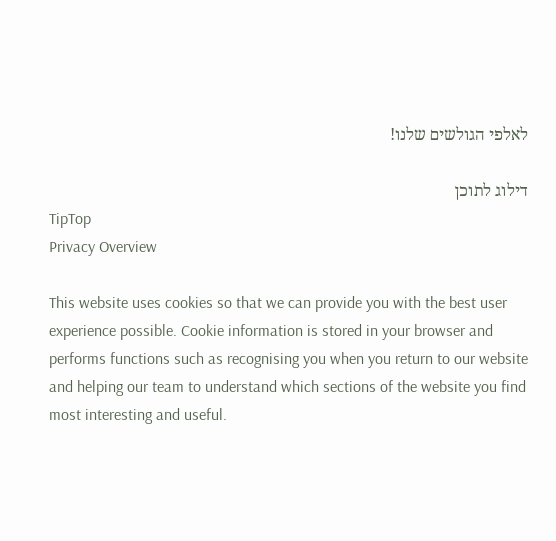לאלפי הגולשים שלנו!

דילוג לתוכן
TipTop
Privacy Overview

This website uses cookies so that we can provide you with the best user experience possible. Cookie information is stored in your browser and performs functions such as recognising you when you return to our website and helping our team to understand which sections of the website you find most interesting and useful.